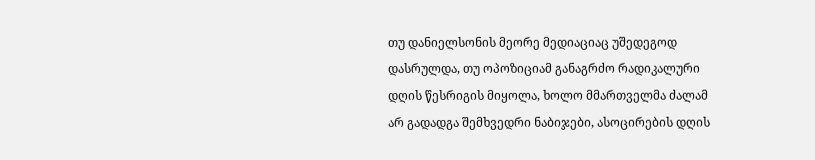თუ დანიელსონის მეორე მედიაციაც უშედეგოდ დასრულდა, თუ ოპოზიციამ განაგრძო რადიკალური დღის წესრიგის მიყოლა, ხოლო მმართველმა ძალამ არ გადადგა შემხვედრი ნაბიჯები, ასოცირების დღის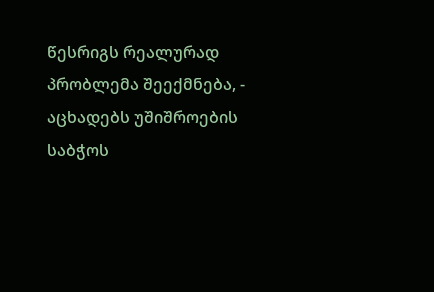წესრიგს რეალურად პრობლემა შეექმნება, - აცხადებს უშიშროების საბჭოს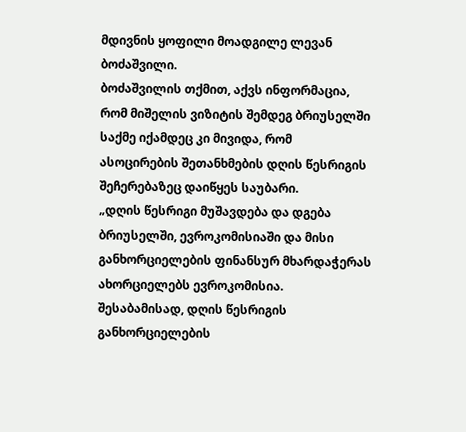მდივნის ყოფილი მოადგილე ლევან ბოძაშვილი.
ბოძაშვილის თქმით, აქვს ინფორმაცია, რომ მიშელის ვიზიტის შემდეგ ბრიუსელში საქმე იქამდეც კი მივიდა, რომ ასოცირების შეთანხმების დღის წესრიგის შეჩერებაზეც დაიწყეს საუბარი.
„დღის წესრიგი მუშავდება და დგება ბრიუსელში, ევროკომისიაში და მისი განხორციელების ფინანსურ მხარდაჭერას ახორციელებს ევროკომისია. შესაბამისად, დღის წესრიგის განხორციელების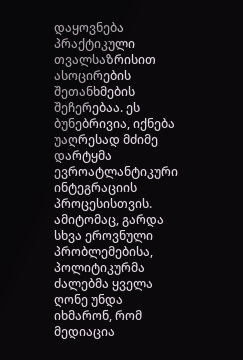დაყოვნება პრაქტიკული თვალსაზრისით ასოცირების შეთანხმების შეჩერებაა. ეს ბუნებრივია, იქნება უაღრესად მძიმე დარტყმა ევროატლანტიკური ინტეგრაციის პროცესისთვის. ამიტომაც, გარდა სხვა ეროვნული პრობლემებისა, პოლიტიკურმა ძალებმა ყველა ღონე უნდა იხმარონ, რომ მედიაცია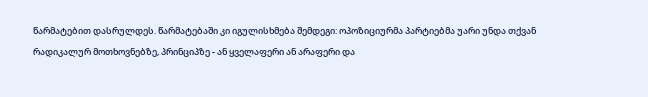წარმატებით დასრულდეს. წარმატებაში კი იგულისხმება შემდეგი: ოპოზიციურმა პარტიებმა უარი უნდა თქვან რადიკალურ მოთხოვნებზე, პრინციპზე - ან ყველაფერი ან არაფერი და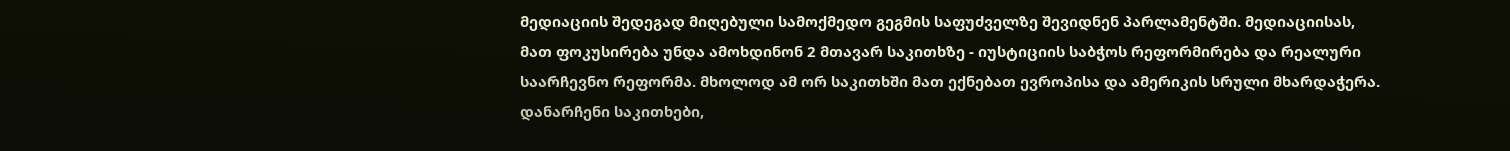მედიაციის შედეგად მიღებული სამოქმედო გეგმის საფუძველზე შევიდნენ პარლამენტში. მედიაციისას, მათ ფოკუსირება უნდა ამოხდინონ 2 მთავარ საკითხზე - იუსტიციის საბჭოს რეფორმირება და რეალური საარჩევნო რეფორმა. მხოლოდ ამ ორ საკითხში მათ ექნებათ ევროპისა და ამერიკის სრული მხარდაჭერა. დანარჩენი საკითხები,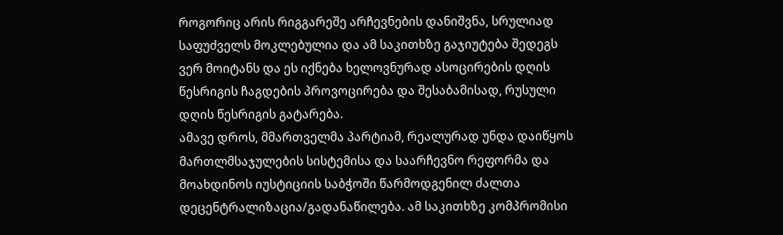როგორიც არის რიგგარეშე არჩევნების დანიშვნა, სრულიად საფუძველს მოკლებულია და ამ საკითხზე გაჯიუტება შედეგს ვერ მოიტანს და ეს იქნება ხელოვნურად ასოცირების დღის წესრიგის ჩაგდების პროვოცირება და შესაბამისად, რუსული დღის წესრიგის გატარება.
ამავე დროს, მმართველმა პარტიამ, რეალურად უნდა დაიწყოს მართლმსაჯულების სისტემისა და საარჩევნო რეფორმა და მოახდინოს იუსტიციის საბჭოში წარმოდგენილ ძალთა დეცენტრალიზაცია/გადანაწილება. ამ საკითხზე კომპრომისი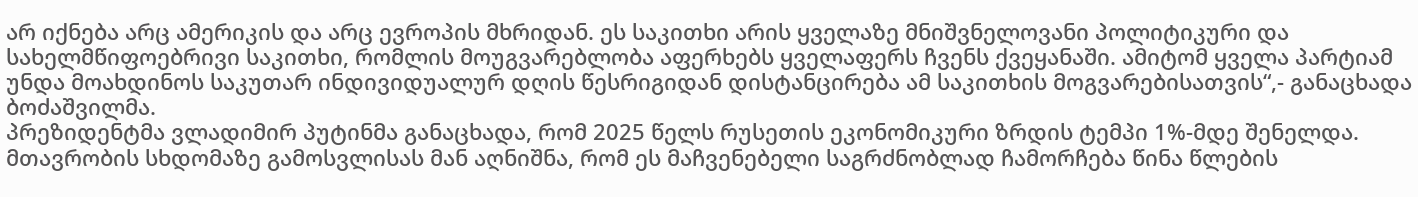არ იქნება არც ამერიკის და არც ევროპის მხრიდან. ეს საკითხი არის ყველაზე მნიშვნელოვანი პოლიტიკური და სახელმწიფოებრივი საკითხი, რომლის მოუგვარებლობა აფერხებს ყველაფერს ჩვენს ქვეყანაში. ამიტომ ყველა პარტიამ უნდა მოახდინოს საკუთარ ინდივიდუალურ დღის წესრიგიდან დისტანცირება ამ საკითხის მოგვარებისათვის“,- განაცხადა ბოძაშვილმა.
პრეზიდენტმა ვლადიმირ პუტინმა განაცხადა, რომ 2025 წელს რუსეთის ეკონომიკური ზრდის ტემპი 1%-მდე შენელდა.
მთავრობის სხდომაზე გამოსვლისას მან აღნიშნა, რომ ეს მაჩვენებელი საგრძნობლად ჩამორჩება წინა წლების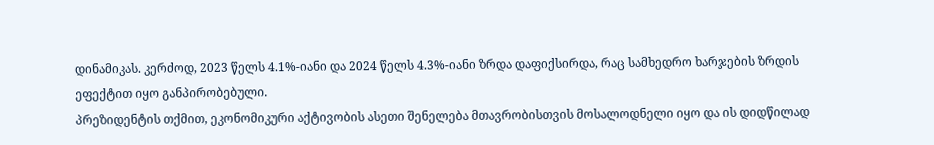დინამიკას. კერძოდ, 2023 წელს 4.1%-იანი და 2024 წელს 4.3%-იანი ზრდა დაფიქსირდა, რაც სამხედრო ხარჯების ზრდის ეფექტით იყო განპირობებული.
პრეზიდენტის თქმით, ეკონომიკური აქტივობის ასეთი შენელება მთავრობისთვის მოსალოდნელი იყო და ის დიდწილად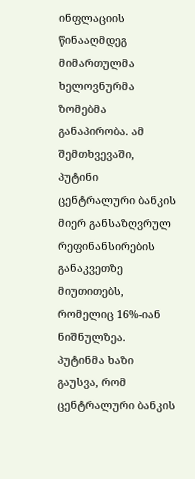ინფლაციის წინააღმდეგ მიმართულმა ხელოვნურმა ზომებმა განაპირობა. ამ შემთხვევაში, პუტინი ცენტრალური ბანკის მიერ განსაზღვრულ რეფინანსირების განაკვეთზე მიუთითებს, რომელიც 16%-იან ნიშნულზეა.
პუტინმა ხაზი გაუსვა, რომ ცენტრალური ბანკის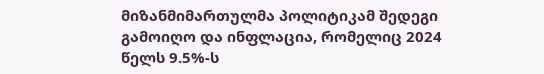მიზანმიმართულმა პოლიტიკამ შედეგი გამოიღო და ინფლაცია, რომელიც 2024 წელს 9.5%-ს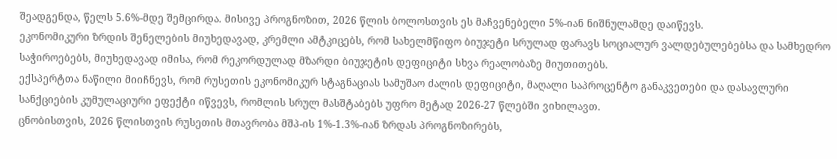შეადგენდა, წელს 5.6%-მდე შემცირდა. მისივე პროგნოზით, 2026 წლის ბოლოსთვის ეს მაჩვენებელი 5%-იან ნიშნულამდე დაიწევს.
ეკონომიკური ზრდის შენელების მიუხედავად, კრემლი ამტკიცებს, რომ სახელმწიფო ბიუჯეტი სრულად ფარავს სოციალურ ვალდებულებებსა და სამხედრო საჭიროებებს, მიუხედავად იმისა, რომ რეკორდულად მზარდი ბიუჯეტის დეფიციტი სხვა რეალობაზე მიუთითებს.
ექსპერტთა ნაწილი მიიჩნევს, რომ რუსეთის ეკონომიკურ სტაგნაციას სამუშაო ძალის დეფიციტი, მაღალი საპროცენტო განაკვეთები და დასავლური სანქციების კუმულაციური ეფექტი იწვევს, რომლის სრულ მასშტაბებს უფრო მეტად 2026-27 წლებში ვიხილავთ.
ცნობისთვის, 2026 წლისთვის რუსეთის მთავრობა მშპ-ის 1%-1.3%-იან ზრდას პროგნოზირებს,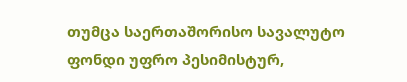თუმცა საერთაშორისო სავალუტო ფონდი უფრო პესიმისტურ,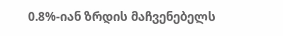0.8%-იან ზრდის მაჩვენებელს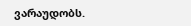ვარაუდობს.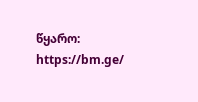წყარო: https://bm.ge/